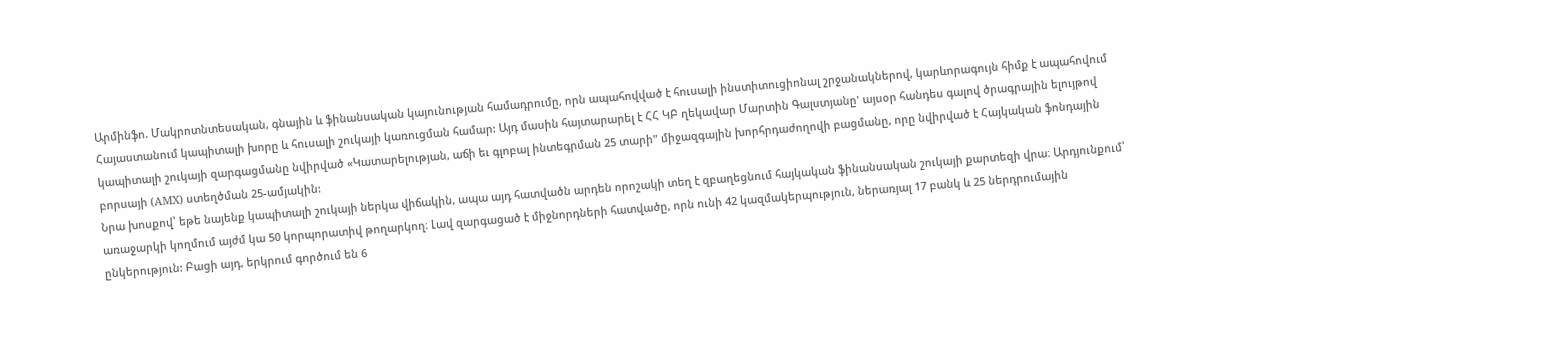Արմինֆո. Մակրոտնտեսական, գնային և ֆինանսական կայունության համադրումը, որն ապահովված է հուսալի ինստիտուցիոնալ շրջանակներով, կարևորագույն հիմք է ապահովում Հայաստանում կապիտալի խորը և հուսալի շուկայի կառուցման համար: Այդ մասին հայտարարել է ՀՀ ԿԲ ղեկավար Մարտին Գալստյանը' այսօր հանդես գալով ծրագրային ելույթով կապիտալի շուկայի զարգացմանը նվիրված «Կատարելության, աճի եւ գլոբալ ինտեգրման 25 տարի" միջազգային խորհրդաժողովի բացմանը, որը նվիրված է Հայկական ֆոնդային բորսայի (AMX) ստեղծման 25-ամյակին:
Նրա խոսքով՝ եթե նայենք կապիտալի շուկայի ներկա վիճակին, ապա այդ հատվածն արդեն որոշակի տեղ է զբաղեցնում հայկական ֆինանսական շուկայի քարտեզի վրա։ Արդյունքում՝ առաջարկի կողմում այժմ կա 50 կորպորատիվ թողարկող։ Լավ զարգացած է միջնորդների հատվածը, որն ունի 42 կազմակերպություն, ներառյալ 17 բանկ և 25 ներդրումային ընկերություն: Բացի այդ, երկրում գործում են 6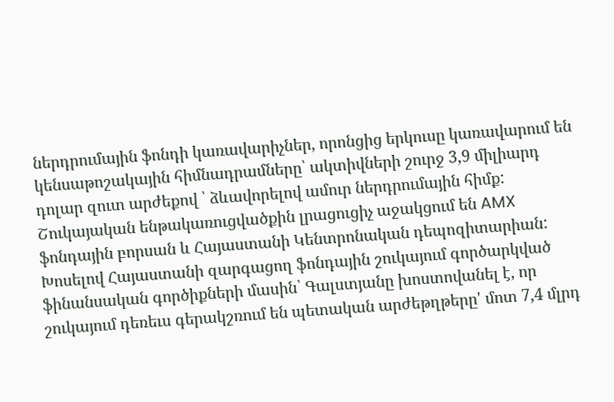ներդրումային ֆոնդի կառավարիչներ, որոնցից երկուսը կառավարում են կենսաթոշակային հիմնադրամները՝ ակտիվների շուրջ 3,9 միլիարդ դոլար զուտ արժեքով ՝ ձևավորելով ամուր ներդրումային հիմք: Շուկայական ենթակառուցվածքին լրացուցիչ աջակցում են AMX ֆոնդային բորսան և Հայաստանի Կենտրոնական դեպոզիտարիան:
Խոսելով Հայաստանի զարգացող ֆոնդային շուկայում գործարկված ֆինանսական գործիքների մասին՝ Գալստյանը խոստովանել է, որ շուկայում դեռեւս գերակշռում են պետական արժեթղթերը' մոտ 7,4 մլրդ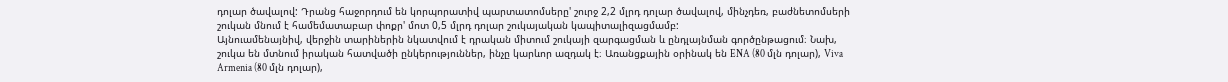դոլար ծավալով: Դրանց հաջորդում են կորպորատիվ պարտատոմսերը' շուրջ 2,2 մլրդ դոլար ծավալով, մինչդեռ, բաժնետոմսերի շուկան մնում է համեմատաբար փոքր' մոտ 0,5 մլրդ դոլար շուկայական կապիտալիզացմամբ:
Այնուամենայնիվ, վերջին տարիներին նկատվում է դրական միտում շուկայի զարգացման և ընդլայնման գործընթացում։ Նախ, շուկա են մտնում իրական հատվածի ընկերություններ, ինչը կարևոր ազդակ է։ Առանցքային օրինակ են ENA (80 մլն դոլար), Viva Armenia (80 մլն դոլար),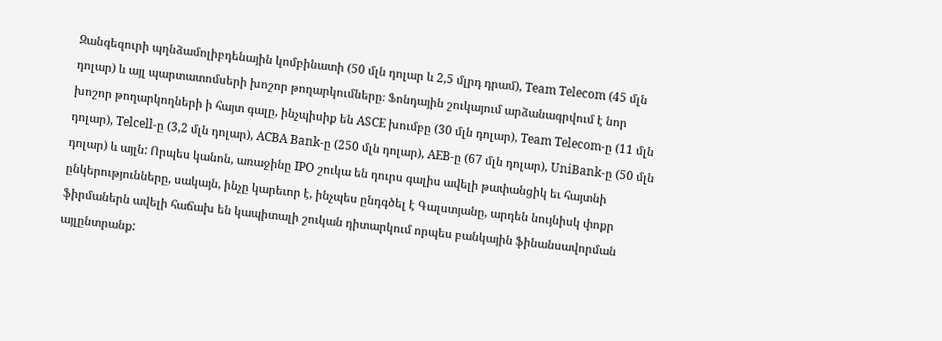Զանգեզուրի պղնձամոլիբդենային կոմբինատի (50 մլն դոլար և 2,5 մլրդ դրամ), Team Telecom (45 մլն դոլար) և այլ պարտատոմսերի խոշոր թողարկումները։ Ֆոնդային շուկայում արձանագրվում է նոր խոշոր թողարկողների ի հայտ գալը, ինչպիսիք են ASCE խումբը (30 մլն դոլար), Team Telecom-ը (11 մլն դոլար), Telcell-ը (3,2 մլն դոլար), ACBA Bank-ը (250 մլն դոլար), AEB-ը (67 մլն դոլար), UniBank-ը (50 մլն դոլար) և այլն: Որպես կանոն, առաջինը IPO շուկա են դուրս գալիս ավելի թափանցիկ եւ հայտնի ընկերությունները, սակայն, ինչը կարեւոր է, ինչպես ընդգծել է Գալստյանը, արդեն նույնիսկ փոքր ֆիրմաներն ավելի հաճախ են կապիտալի շուկան դիտարկում որպես բանկային ֆինանսավորման այլընտրանք: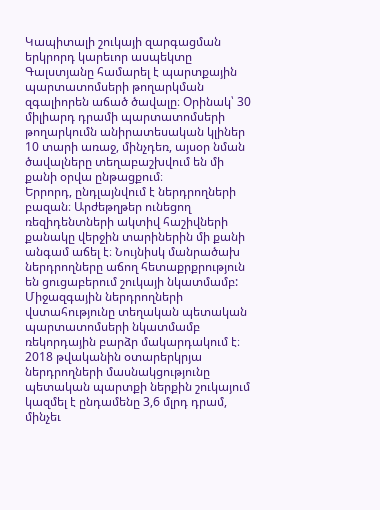Կապիտալի շուկայի զարգացման երկրորդ կարեւոր ասպեկտը Գալստյանը համարել է պարտքային պարտատոմսերի թողարկման զգալիորեն աճած ծավալը։ Օրինակ՝ 30 միլիարդ դրամի պարտատոմսերի թողարկումն անիրատեսական կլիներ 10 տարի առաջ, մինչդեռ, այսօր նման ծավալները տեղաբաշխվում են մի քանի օրվա ընթացքում։
Երրորդ, ընդլայնվում է ներդրողների բազան։ Արժեթղթեր ունեցող ռեզիդենտների ակտիվ հաշիվների քանակը վերջին տարիներին մի քանի անգամ աճել է։ Նույնիսկ մանրածախ ներդրողները աճող հետաքրքրություն են ցուցաբերում շուկայի նկատմամբ: Միջազգային ներդրողների վստահությունը տեղական պետական պարտատոմսերի նկատմամբ ռեկորդային բարձր մակարդակում է։ 2018 թվականին օտարերկրյա ներդրողների մասնակցությունը պետական պարտքի ներքին շուկայում կազմել է ընդամենը 3,6 մլրդ դրամ, մինչեւ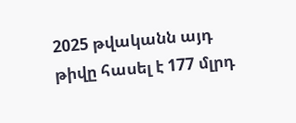2025 թվականն այդ թիվը հասել է 177 մլրդ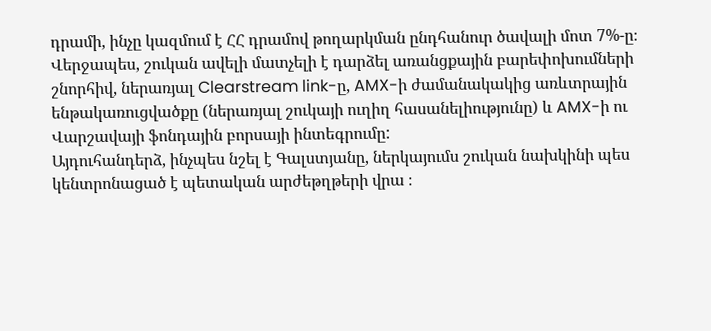դրամի, ինչը կազմում է ՀՀ դրամով թողարկման ընդհանուր ծավալի մոտ 7%-ը։
Վերջապես, շուկան ավելի մատչելի է դարձել առանցքային բարեփոխումների շնորհիվ, ներառյալ Clearstream link-ը, AMX-ի ժամանակակից առևտրային ենթակառուցվածքը (ներառյալ շուկայի ուղիղ հասանելիությունը) և AMX-ի ու Վարշավայի ֆոնդային բորսայի ինտեգրումը:
Այդուհանդերձ, ինչպես նշել է Գալստյանը, ներկայումս շուկան նախկինի պես կենտրոնացած է պետական արժեթղթերի վրա ։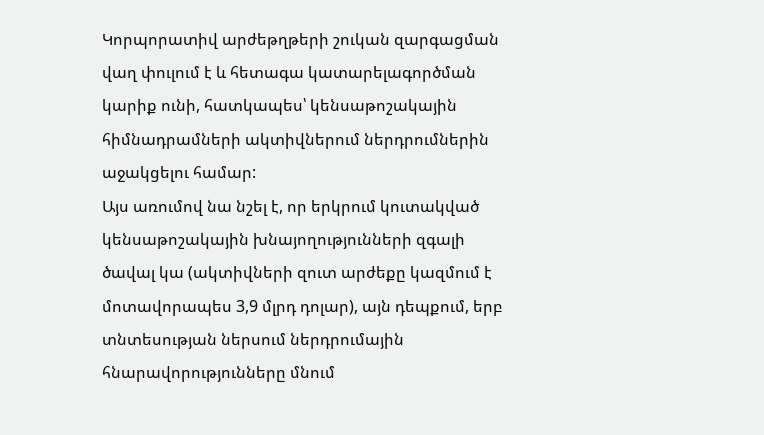Կորպորատիվ արժեթղթերի շուկան զարգացման վաղ փուլում է և հետագա կատարելագործման կարիք ունի, հատկապես՝ կենսաթոշակային հիմնադրամների ակտիվներում ներդրումներին աջակցելու համար:
Այս առումով նա նշել է, որ երկրում կուտակված կենսաթոշակային խնայողությունների զգալի ծավալ կա (ակտիվների զուտ արժեքը կազմում է մոտավորապես 3,9 մլրդ դոլար), այն դեպքում, երբ տնտեսության ներսում ներդրումային հնարավորությունները մնում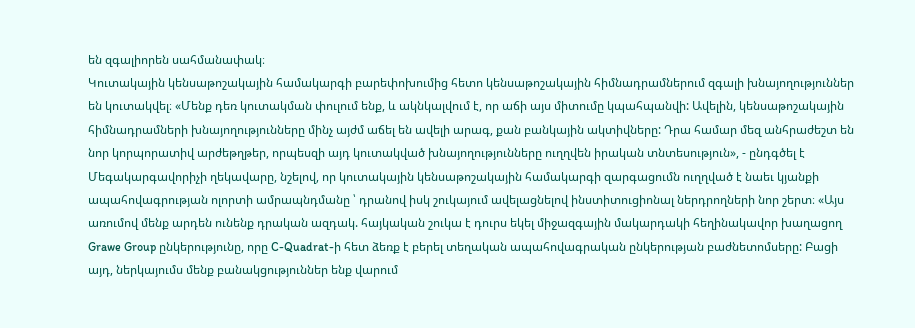են զգալիորեն սահմանափակ։
Կուտակային կենսաթոշակային համակարգի բարեփոխումից հետո կենսաթոշակային հիմնադրամներում զգալի խնայողություններ են կուտակվել։ «Մենք դեռ կուտակման փուլում ենք, և ակնկալվում է, որ աճի այս միտումը կպահպանվի: Ավելին, կենսաթոշակային հիմնադրամների խնայողությունները մինչ այժմ աճել են ավելի արագ, քան բանկային ակտիվները: Դրա համար մեզ անհրաժեշտ են նոր կորպորատիվ արժեթղթեր, որպեսզի այդ կուտակված խնայողությունները ուղղվեն իրական տնտեսություն», - ընդգծել է Մեգակարգավորիչի ղեկավարը, նշելով, որ կուտակային կենսաթոշակային համակարգի զարգացումն ուղղված է նաեւ կյանքի ապահովագրության ոլորտի ամրապնդմանը ՝ դրանով իսկ շուկայում ավելացնելով ինստիտուցիոնալ ներդրողների նոր շերտ։ «Այս առումով մենք արդեն ունենք դրական ազդակ. հայկական շուկա է դուրս եկել միջազգային մակարդակի հեղինակավոր խաղացող Grawe Group ընկերությունը, որը C-Quadrat-ի հետ ձեռք է բերել տեղական ապահովագրական ընկերության բաժնետոմսերը: Բացի այդ, ներկայումս մենք բանակցություններ ենք վարում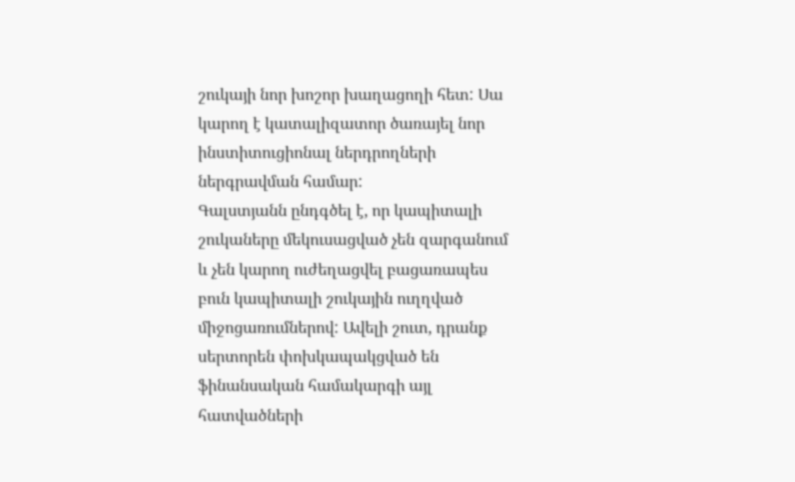շուկայի նոր խոշոր խաղացողի հետ: Սա կարող է կատալիզատոր ծառայել նոր ինստիտուցիոնալ ներդրողների ներգրավման համար:
Գալստյանն ընդգծել է, որ կապիտալի շուկաները մեկուսացված չեն զարգանում և չեն կարող ուժեղացվել բացառապես բուն կապիտալի շուկային ուղղված միջոցառումներով: Ավելի շուտ, դրանք սերտորեն փոխկապակցված են ֆինանսական համակարգի այլ հատվածների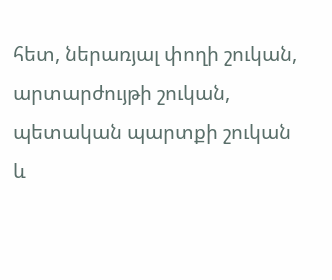հետ, ներառյալ փողի շուկան, արտարժույթի շուկան, պետական պարտքի շուկան և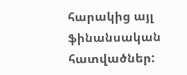հարակից այլ ֆինանսական հատվածներ: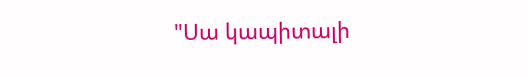"Սա կապիտալի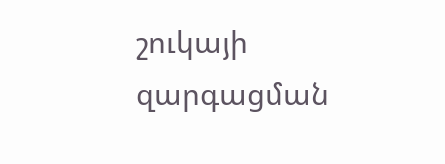շուկայի զարգացման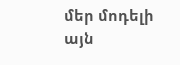մեր մոդելի այն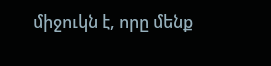միջուկն է, որը մենք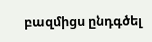բազմիցս ընդգծել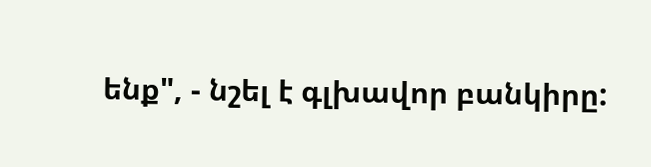ենք", - նշել է գլխավոր բանկիրը: